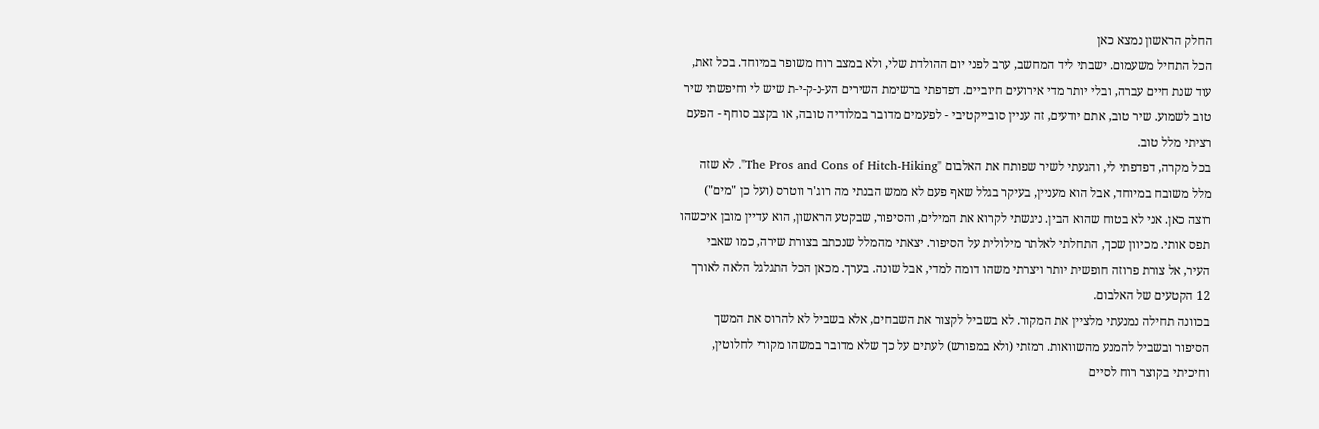החלק הראשון נמצא כאן
הכל התחיל משעמום. ישבתי ליד המחשב, ערב לפני יום ההולדת שלי, ולא במצב רוח משופר במיוחד. בכל זאת, עוד שנת חיים עברה, ובלי יותר מדי אירועים חיוביים. דפדפתי ברשימת השירים הע-נ-ק-י-ת שיש לי וחיפשתי שיר טוב לשמוע. שיר טוב, אתם יודעים, זה עניין סובייקטיבי - לפעמים מדובר במלודיה טובה, או בקצב סוחף - הפעם רציתי מלל טוב.
בכל מקרה, דפדפתי לי, והגעתי לשיר שפותח את האלבום "The Pros and Cons of Hitch-Hiking". לא שזה מלל משובח במיוחד, אבל הוא מעניין, בעיקר בגלל שאף פעם לא ממש הבנתי מה רוג'ר ווטרס (ועל כן "מים") רוצה כאן. אני לא בטוח שהוא הבין. ניגשתי לקרוא את המילים, והסיפור, שבקטע הראשון, הוא עדיין מובן איכשהו תפס אותי. מכיוון שכך, התחלתי לאלתר מילולית על הסיפור. יצאתי מהמלל שנכתב בצורת שירה, כמו שאבי העיר, אל צורת פרוזה חופשית יותר ויצרתי משהו דומה למדי, אבל שונה. בערך. מכאן הכל התגלגל הלאה לאורך 12 הקטעים של האלבום.
בכוונה תחילה נמנעתי מלציין את המקור. לא בשביל לקצור את השבחים, אלא בשביל לא להרוס את המשך הסיפור ובשביל להמנע מהשוואות. רמזתי (ולא במפורש) לעתים על כך שלא מדובר במשהו מקורי לחלוטין, וחיכיתי בקוצר רוח לסיים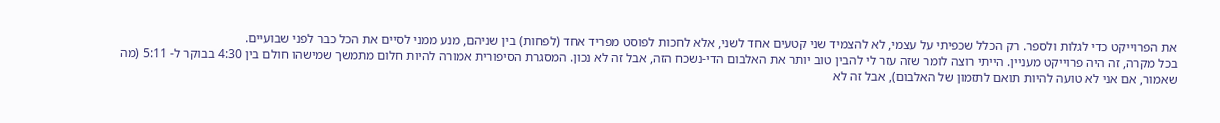את הפרוייקט כדי לגלות ולספר. רק הכלל שכפיתי על עצמי, לא להצמיד שני קטעים אחד לשני, אלא לחכות לפוסט מפריד אחד (לפחות) בין שניהם, מנע ממני לסיים את הכל כבר לפני שבועיים.
בכל מקרה, זה היה פרוייקט מעניין. הייתי רוצה לומר שזה עזר לי להבין טוב יותר את האלבום הדי-נשכח הזה, אבל זה לא נכון. המסגרת הסיפורית אמורה להיות חלום מתמשך שמישהו חולם בין 4:30 בבוקר ל- 5:11 (מה שאמור, אם אני לא טועה להיות תואם לתזמון של האלבום), אבל זה לא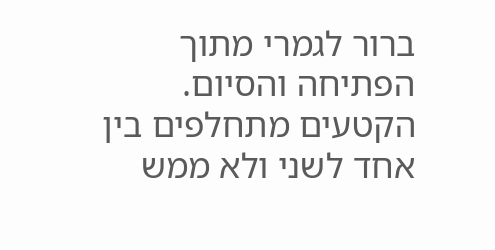ברור לגמרי מתוך הפתיחה והסיום. הקטעים מתחלפים בין אחד לשני ולא ממש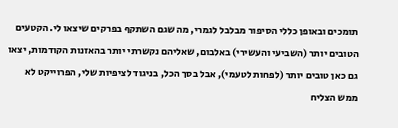תומכים ובאופן כללי הסיפור מבלבל לגמרי, מה שגם השתקף בפרקים שיצאו לי. הקטעים הטובים יותר (השביעי והעשירי) באלבום, שאליהם נקשרתי יותר בהאזנות הקודמות, יצאו גם כאן טובים יותר (לפחות לטעמי), אבל בסך הכל, בניגוד לציפיות שלי, הפרוייקט לא ממש הצליח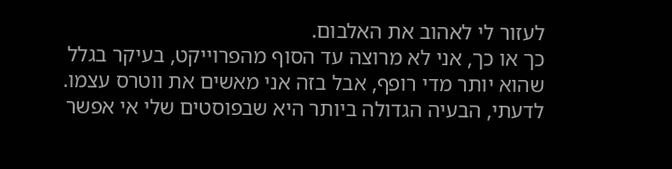לעזור לי לאהוב את האלבום.
כך או כך, אני לא מרוצה עד הסוף מהפרוייקט, בעיקר בגלל שהוא יותר מדי רופף, אבל בזה אני מאשים את ווטרס עצמו. לדעתי, הבעיה הגדולה ביותר היא שבפוסטים שלי אי אפשר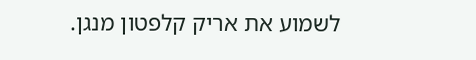לשמוע את אריק קלפטון מנגן.